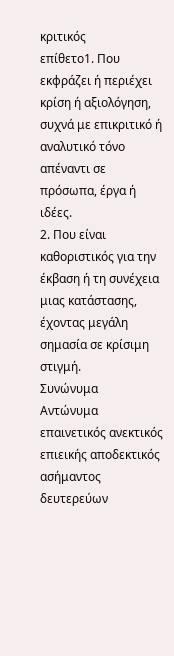κριτικός
επίθετο1. Που εκφράζει ή περιέχει κρίση ή αξιολόγηση, συχνά με επικριτικό ή αναλυτικό τόνο απέναντι σε πρόσωπα, έργα ή ιδέες.
2. Που είναι καθοριστικός για την έκβαση ή τη συνέχεια μιας κατάστασης, έχοντας μεγάλη σημασία σε κρίσιμη στιγμή.
Συνώνυμα
Αντώνυμα
επαινετικός ανεκτικός επιεικής αποδεκτικός ασήμαντος δευτερεύων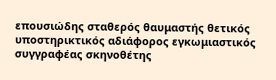επουσιώδης σταθερός θαυμαστής θετικός υποστηρικτικός αδιάφορος εγκωμιαστικός συγγραφέας σκηνοθέτης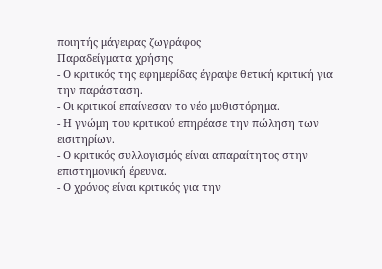ποιητής μάγειρας ζωγράφος
Παραδείγματα χρήσης
- Ο κριτικός της εφημερίδας έγραψε θετική κριτική για την παράσταση.
- Οι κριτικοί επαίνεσαν το νέο μυθιστόρημα.
- Η γνώμη του κριτικού επηρέασε την πώληση των εισιτηρίων.
- Ο κριτικός συλλογισμός είναι απαραίτητος στην επιστημονική έρευνα.
- Ο χρόνος είναι κριτικός για την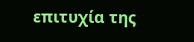επιτυχία της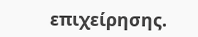επιχείρησης.